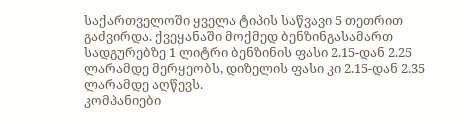საქართველოში ყველა ტიპის საწვავი 5 თეთრით გაძვირდა. ქვეყანაში მოქმედ ბენზინგასამართ სადგურებზე 1 ლიტრი ბენზინის ფასი 2.15-დან 2.25 ლარამდე მერყეობს, დიზელის ფასი კი 2.15-დან 2.35 ლარამდე აღწევს.
კომპანიები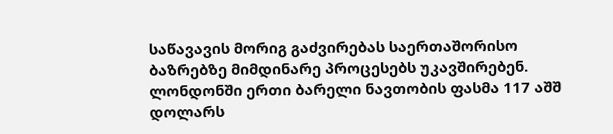საწავავის მორიგ გაძვირებას საერთაშორისო ბაზრებზე მიმდინარე პროცესებს უკავშირებენ. ლონდონში ერთი ბარელი ნავთობის ფასმა 117 აშშ დოლარს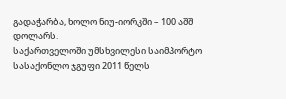გადაჭარბა, ხოლო ნიუ-იორკში – 100 აშშ დოლარს.
საქართველოში უმსხვილესი საიმპორტო სასაქონლო ჯგუფი 2011 წელს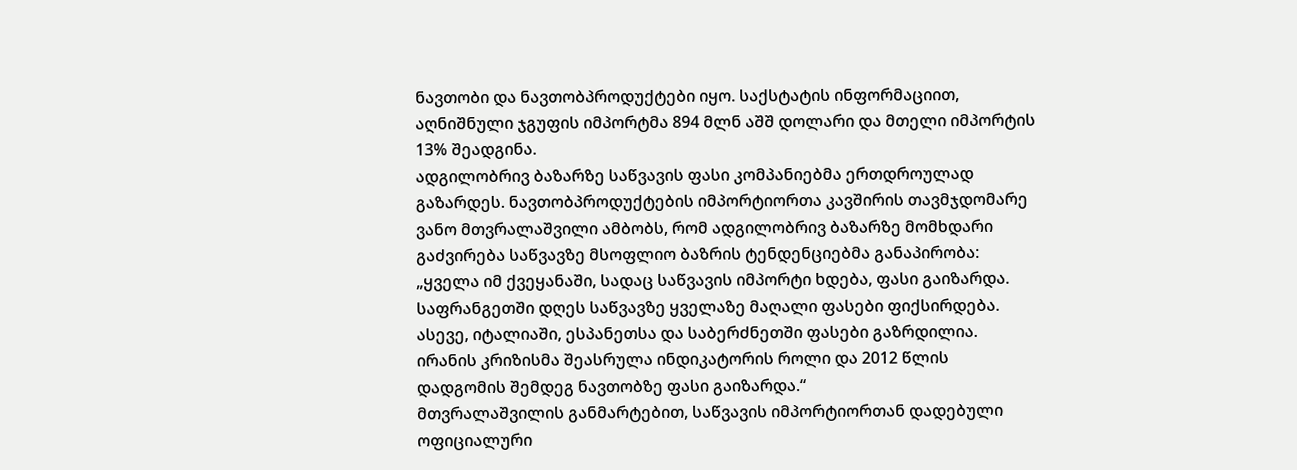ნავთობი და ნავთობპროდუქტები იყო. საქსტატის ინფორმაციით, აღნიშნული ჯგუფის იმპორტმა 894 მლნ აშშ დოლარი და მთელი იმპორტის 13% შეადგინა.
ადგილობრივ ბაზარზე საწვავის ფასი კომპანიებმა ერთდროულად გაზარდეს. ნავთობპროდუქტების იმპორტიორთა კავშირის თავმჯდომარე ვანო მთვრალაშვილი ამბობს, რომ ადგილობრივ ბაზარზე მომხდარი გაძვირება საწვავზე მსოფლიო ბაზრის ტენდენციებმა განაპირობა:
„ყველა იმ ქვეყანაში, სადაც საწვავის იმპორტი ხდება, ფასი გაიზარდა. საფრანგეთში დღეს საწვავზე ყველაზე მაღალი ფასები ფიქსირდება. ასევე, იტალიაში, ესპანეთსა და საბერძნეთში ფასები გაზრდილია. ირანის კრიზისმა შეასრულა ინდიკატორის როლი და 2012 წლის დადგომის შემდეგ ნავთობზე ფასი გაიზარდა.“
მთვრალაშვილის განმარტებით, საწვავის იმპორტიორთან დადებული ოფიციალური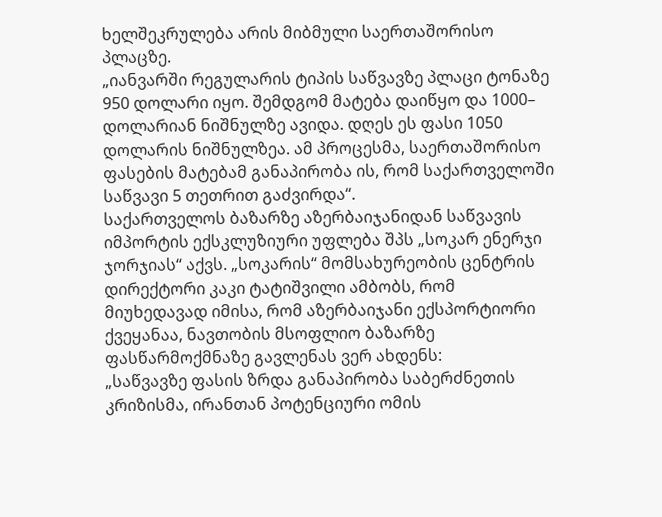ხელშეკრულება არის მიბმული საერთაშორისო პლაცზე.
„იანვარში რეგულარის ტიპის საწვავზე პლაცი ტონაზე 950 დოლარი იყო. შემდგომ მატება დაიწყო და 1000– დოლარიან ნიშნულზე ავიდა. დღეს ეს ფასი 1050 დოლარის ნიშნულზეა. ამ პროცესმა, საერთაშორისო ფასების მატებამ განაპირობა ის, რომ საქართველოში საწვავი 5 თეთრით გაძვირდა“.
საქართველოს ბაზარზე აზერბაიჯანიდან საწვავის იმპორტის ექსკლუზიური უფლება შპს „სოკარ ენერჯი ჯორჯიას“ აქვს. „სოკარის“ მომსახურეობის ცენტრის დირექტორი კაკი ტატიშვილი ამბობს, რომ მიუხედავად იმისა, რომ აზერბაიჯანი ექსპორტიორი ქვეყანაა, ნავთობის მსოფლიო ბაზარზე ფასწარმოქმნაზე გავლენას ვერ ახდენს:
„საწვავზე ფასის ზრდა განაპირობა საბერძნეთის კრიზისმა, ირანთან პოტენციური ომის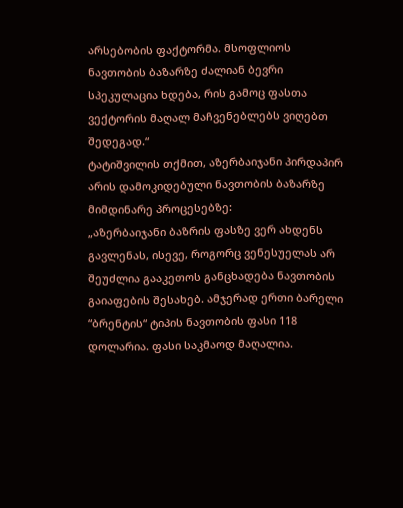არსებობის ფაქტორმა. მსოფლიოს ნავთობის ბაზარზე ძალიან ბევრი სპეკულაცია ხდება, რის გამოც ფასთა ვექტორის მაღალ მაჩვენებლებს ვიღებთ შედეგად.“
ტატიშვილის თქმით, აზერბაიჯანი პირდაპირ არის დამოკიდებული ნავთობის ბაზარზე მიმდინარე პროცესებზე:
„აზერბაიჯანი ბაზრის ფასზე ვერ ახდენს გავლენას, ისევე, როგორც ვენესუელას არ შეუძლია გააკეთოს განცხადება ნავთობის გაიაფების შესახებ. ამჯერად ერთი ბარელი “ბრენტის“ ტიპის ნავთობის ფასი 118 დოლარია. ფასი საკმაოდ მაღალია.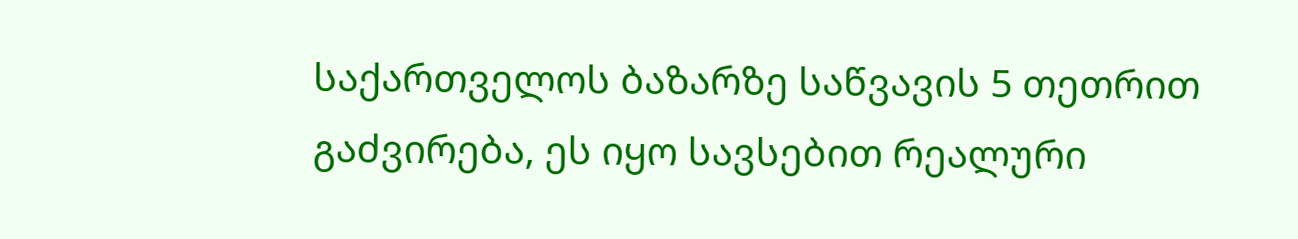საქართველოს ბაზარზე საწვავის 5 თეთრით გაძვირება, ეს იყო სავსებით რეალური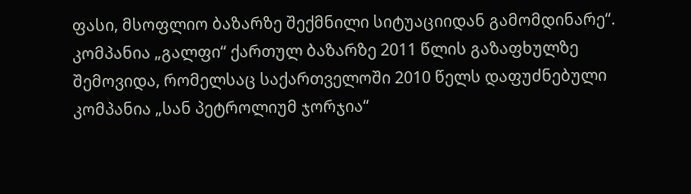ფასი, მსოფლიო ბაზარზე შექმნილი სიტუაციიდან გამომდინარე“.
კომპანია „გალფი“ ქართულ ბაზარზე 2011 წლის გაზაფხულზე შემოვიდა, რომელსაც საქართველოში 2010 წელს დაფუძნებული კომპანია „სან პეტროლიუმ ჯორჯია“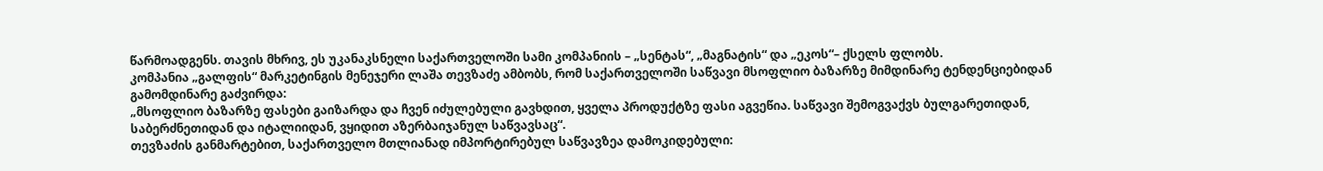წარმოადგენს. თავის მხრივ, ეს უკანაკსნელი საქართველოში სამი კომპანიის – „სენტას“, „მაგნატის“ და „ეკოს“– ქსელს ფლობს.
კომპანია „გალფის“ მარკეტინგის მენეჯერი ლაშა თევზაძე ამბობს, რომ საქართველოში საწვავი მსოფლიო ბაზარზე მიმდინარე ტენდენციებიდან გამომდინარე გაძვირდა:
„მსოფლიო ბაზარზე ფასები გაიზარდა და ჩვენ იძულებული გავხდით, ყველა პროდუქტზე ფასი აგვეწია. საწვავი შემოგვაქვს ბულგარეთიდან, საბერძნეთიდან და იტალიიდან, ვყიდით აზერბაიჯანულ საწვავსაც“.
თევზაძის განმარტებით, საქართველო მთლიანად იმპორტირებულ საწვავზეა დამოკიდებული: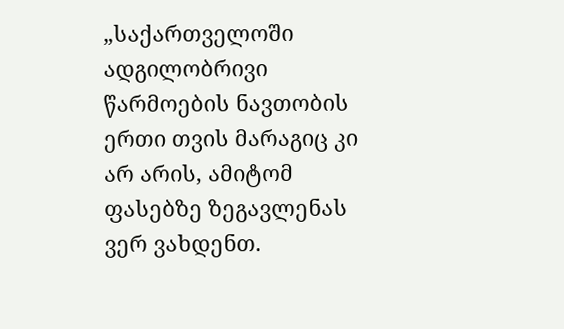„საქართველოში ადგილობრივი წარმოების ნავთობის ერთი თვის მარაგიც კი არ არის, ამიტომ ფასებზე ზეგავლენას ვერ ვახდენთ.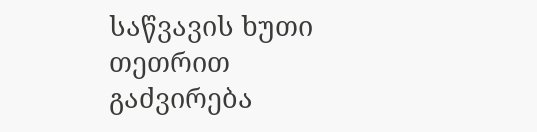საწვავის ხუთი თეთრით გაძვირება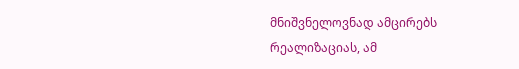მნიშვნელოვნად ამცირებს რეალიზაციას, ამ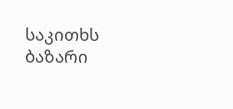საკითხს ბაზარი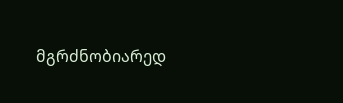მგრძნობიარედ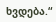ხვდება.“